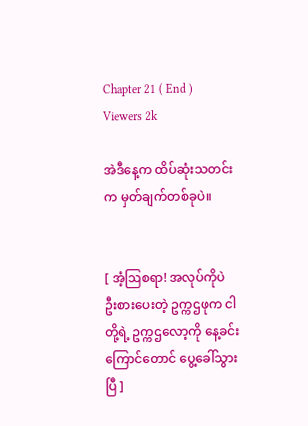Chapter 21 ( End )
Viewers 2k

အဲဒီနေ့က ထိပ်ဆုံးသတင်းက မှတ်ချက်တစ်ခုပဲ။


[ အံ့ဩစရာ! အလုပ်ကိုပဲ ဦးစားပေးတဲ့ ဥက္ကဌဖုက ငါတို့ရဲ့ ဥက္ကဌလော့ကို နေ့ခင်းကြောင်တောင် ပွေ့ခေါ်သွားပြီ ]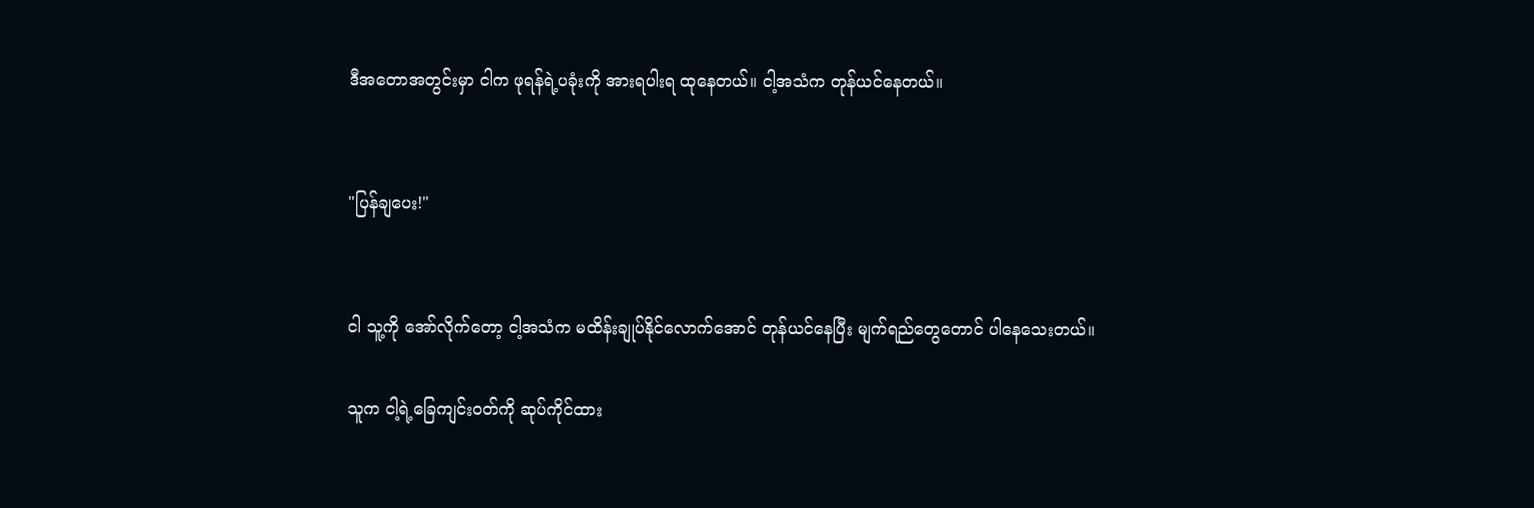ဒီအတောအတွင်းမှာ ငါက ဖုရန်ရဲ့ပခုံးကို အားရပါးရ ထုနေတယ်။ ငါ့အသံက တုန်ယင်နေတယ်။


"ပြန်ချပေး!"


ငါ သူ့ကို အော်လိုက်တော့ ငါ့အသံက မထိန်းချုပ်နိုင်လောက်အောင် တုန်ယင်နေပြီး မျက်ရည်တွေတောင် ပါနေသေးတယ်။

သူက ငါ့ရဲ့ခြေကျင်းဝတ်ကို ဆုပ်ကိုင်ထား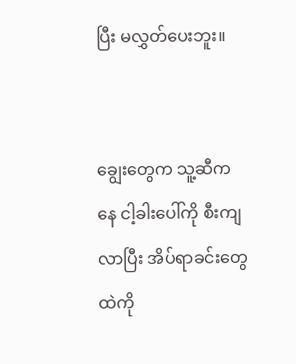ပြီး မလွှတ်ပေးဘူး။


ချွေးတွေက သူ့ဆီကနေ ငါ့ခါးပေါ်ကို စီးကျလာပြီး အိပ်ရာခင်းတွေထဲကို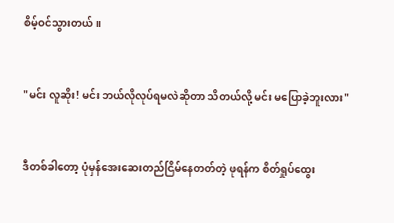စိမ့်ဝင်သွားတယ်။


"မင်း လူဆိုး! မင်း ဘယ်လိုလုပ်ရမလဲဆိုတာ သိတယ်လို့ မင်း မပြောခဲ့ဘူးလား"


ဒီတစ်ခါတော့ ပုံမှန်အေးဆေးတည်ငြိမ်နေတတ်တဲ့ ဖုရန်က စိတ်ရှုပ်ထွေး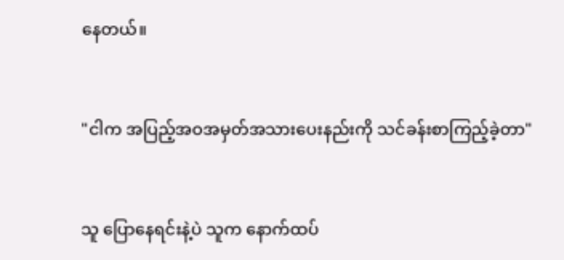နေတယ်။


"ငါက အပြည့်အဝအမှတ်အသား‌ပေးနည်းကို သင်ခန်းစာကြည့်ခဲ့တာ"


သူ ပြောနေရင်းနဲ့ပဲ သူက နောက်ထပ်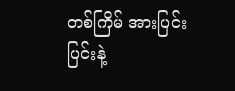တစ်ကြိမ် အားပြင်းပြင်းနဲ့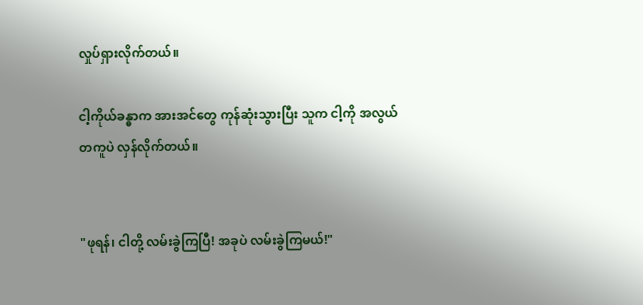လှုပ်ရှားလိုက်တယ်။

ငါ့ကိုယ်ခန္ဓာက အားအင်တွေ ကုန်ဆုံးသွားပြီး သူက ငါ့ကို အလွယ်တကူပဲ လှန်လိုက်တယ်။


"ဖုရန်၊ ငါတို့ လမ်းခွဲကြပြီ! အခုပဲ လမ်းခွဲကြမယ်!"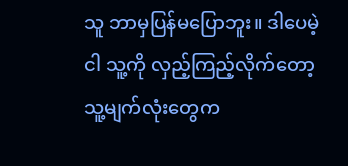သူ ဘာမှပြန်မပြောဘူး။ ဒါပေမဲ့ ငါ သူ့ကို လှည့်ကြည့်လိုက်တော့ သူ့မျက်လုံးတွေက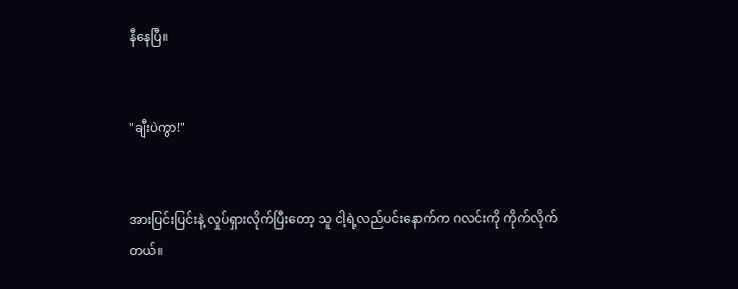နီနေပြီ။


"ချီးပဲကွာ!"


အားပြင်းပြင်းနဲ့ လှုပ်ရှားလိုက်ပြီးတော့ သူ ငါ့ရဲ့လည်ပင်းနောက်က ဂလင်းကို ကိုက်လိုက်တယ်။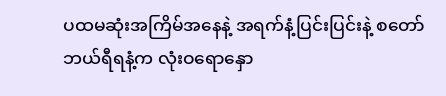ပထမဆုံးအကြိမ်အနေနဲ့ အရက်နံ့ပြင်းပြင်းနဲ့ စတော်ဘယ်ရီရနံ့က လုံးဝရောနှော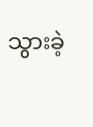သွားခဲ့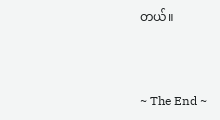တယ်။



~ The End ~